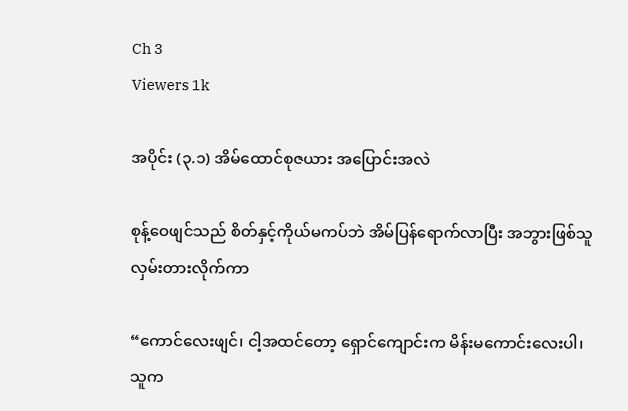Ch 3
Viewers 1k

အပိုင်း (၃.၁) အိမ်ထောင်စုဇယား အပြောင်းအလဲ

စုန့်ဝေဖျင်သည် စိတ်နှင့်ကိုယ်မကပ်ဘဲ အိမ်ပြန်ရောက်လာပြီး အဘွားဖြစ်သူ လှမ်းတားလိုက်ကာ

“ကောင်လေးဖျင်၊ ငါ့အထင်တော့ ရှောင်ကျောင်းက မိန်းမကောင်းလေးပါ၊ သူက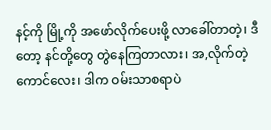နင့်ကို မြို့ကို အဖော်လိုက်ပေးဖို့ လာခေါ်တာတဲ့၊ ဒီတော့ နင်တို့တွေ တွဲနေကြတာလား၊ အ,လိုက်တဲ့ကောင်လေး၊ ဒါက ဝမ်းသာစရာပဲ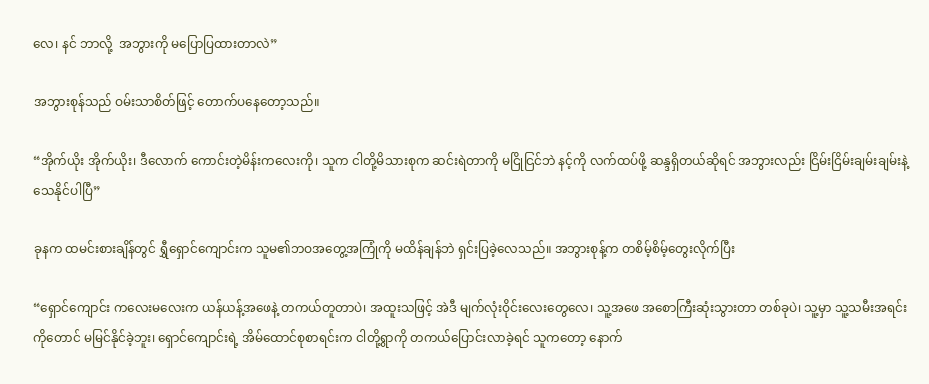လေ၊ နင် ဘာလို့  အဘွားကို မပြောပြထားတာလဲ”

အဘွားစုန်သည် ဝမ်းသာစိတ်ဖြင့် တောက်ပနေတော့သည်။

“အိုက်ယိုး အိုက်ယိုး၊ ဒီလောက် ကောင်းတဲ့မိန်းကလေးကို၊ သူက ငါတို့မိသားစုက ဆင်းရဲတာကို မငြိုငြင်ဘဲ နင့်ကို လက်ထပ်ဖို့ ဆန္ဒရှိတယ်ဆိုရင် အဘွားလည်း ငြိမ်းငြိမ်းချမ်းချမ်းနဲ့ သေနိုင်ပါပြီ”

ခုနက ထမင်းစားချိန်တွင် ရွှီရှောင်ကျောင်းက သူမ၏ဘဝအတွေ့အကြုံကို မထိန်ချန်ဘဲ ရှင်းပြခဲ့လေသည်။ အဘွားစုန့်က တစိမ့်စိမ့်တွေးလိုက်ပြီး

“ရှောင်ကျောင်း ကလေးမလေးက ယန်ယန့်အဖေနဲ့ တကယ်တူတာပဲ၊ အထူးသဖြင့် အဲဒီ မျက်လုံးဝိုင်းလေးတွေလေ၊ သူ့အဖေ အစောကြီးဆုံးသွားတာ တစ်ခုပဲ၊ သူ့မှာ သူ့သမီးအရင်းကိုတောင် မမြင်နိုင်ခဲ့ဘူး၊ ရှောင်ကျောင်းရဲ့ အိမ်ထောင်စုစာရင်းက ငါတို့ရွာကို တကယ်ပြောင်းလာခဲ့ရင် သူကတော့ နောက်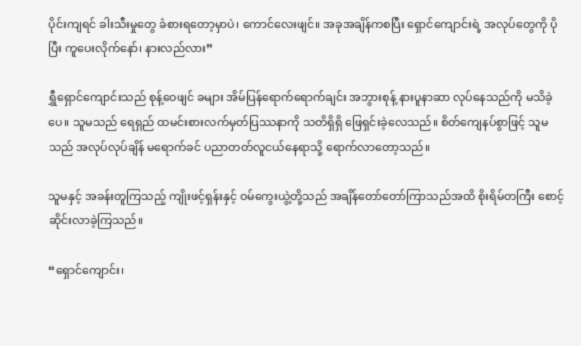ပိုင်းကျရင် ခါးသီးမှုတွေ ခံစားရတော့မှာပဲ၊ ကောင်လေးဖျင်။ အခုအချိန်ကစပြီး ရှောင်ကျောင်းရဲ့ အလုပ်တွေကို ပိုပြီး ကူပေးလိုက်နော်၊ နားလည်လား”

ရွှီရှောင်ကျောင်းသည် စုန့်ဝေဖျင် ခများ အိမ်ပြန်ရောက်ရောက်ချင်း အဘွားစုန့် နားပူနာဆာ လုပ်နေသည်ကို မသိခဲ့ပေ။ သူမသည် ရေရှည် ထမင်းစားလက်မှတ်ပြဿနာကို သတိရှိရှိ ဖြေရှင်းခဲ့လေသည်။ စိတ်ကျေနပ်စွာဖြင့် သူမသည် အလုပ်လုပ်ချိန် မရောက်ခင် ပညာတတ်လူငယ်နေရာသို့ ရောက်လာတော့သည်။

သူမနှင့် အခန်းတူကြသည့် ကျိုးဖင့်ရှန်းနှင့် ဝမ်ကွေးယွဲ့တို့သည် အချိန်တော်တော်ကြာသည်အထိ စိုးရိမ်တကြီး စောင့်ဆိုင်းလာခဲ့ကြသည်။

“ရှောင်ကျောင်း၊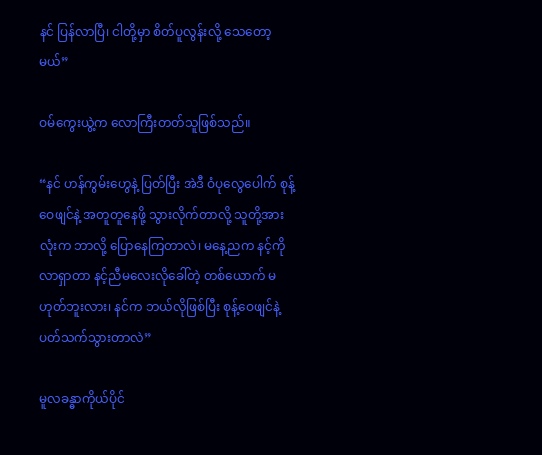နင် ပြန်လာပြီ၊ ငါတို့မှာ စိတ်ပူလွန်းလို့ သေတော့မယ်”

ဝမ်ကွေးယွဲ့က လောကြီးတတ်သူဖြစ်သည်။

“နင် ဟန်ကွမ်းဟွေနဲ့ ပြတ်ပြီး အဲဒီ ဝံပုလွေပေါက် စုန့်ဝေဖျင်နဲ့ အတူတူနေဖို့ သွားလိုက်တာလို့ သူတို့အားလုံးက ဘာလို့ ပြောနေကြတာလဲ၊ မနေ့ညက နင့်ကို လာရှာတာ နင့်ညီမလေးလိုခေါ်တဲ့ တစ်ယောက် မဟုတ်ဘူးလား၊ နင်က ဘယ်လိုဖြစ်ပြီး စုန့်ဝေဖျင်နဲ့ ပတ်သက်သွားတာလဲ”

မူလခန္ဓာကိုယ်ပိုင်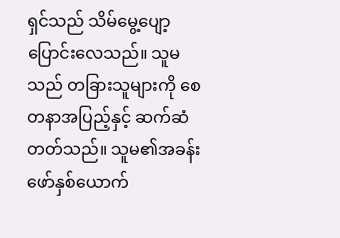ရှင်သည် သိမ်မွေ့ပျော့ပြောင်းလေသည်။ သူမသည် တခြားသူများကို စေတနာအပြည့်နှင့် ဆက်ဆံတတ်သည်။ သူမ၏အခန်းဖော်နှစ်ယောက်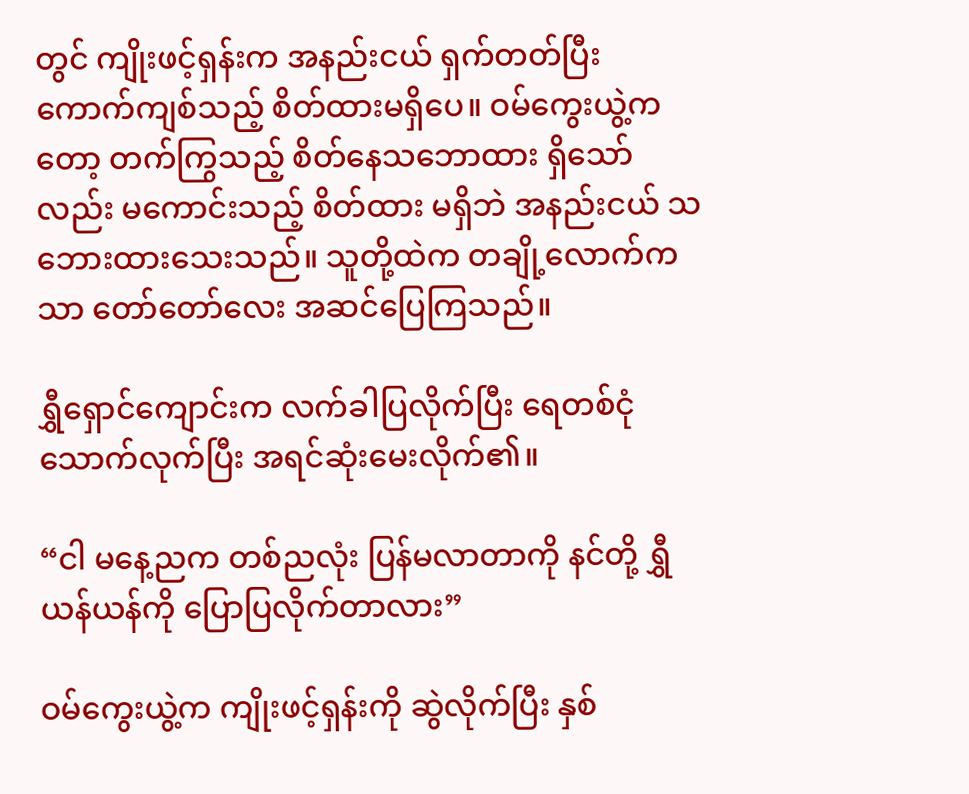တွင် ကျိုးဖင့်ရှန်းက အနည်းငယ် ရှက်တတ်ပြီး ကောက်ကျစ်သည့် စိတ်ထားမရှိပေ။ ဝမ်ကွေးယွဲ့ကတော့ တက်ကြွသည့် စိတ်နေသဘောထား ရှိသော်လည်း မကောင်းသည့် စိတ်ထား မရှိဘဲ အနည်းငယ် သဘေားထားသေးသည်။ သူတို့ထဲက တချို့လောက်ကသာ တော်တော်လေး အဆင်ပြေကြသည်။

ရွှီရှောင်ကျောင်းက လက်ခါပြလိုက်ပြီး ရေတစ်ငုံသောက်လုက်ပြီး အရင်ဆုံးမေးလိုက်၏။

“ငါ မနေ့ညက တစ်ညလုံး ပြန်မလာတာကို နင်တို့ ရွှီယန်ယန်ကို ပြောပြလိုက်တာလား”

ဝမ်ကွေးယွဲ့က ကျိုးဖင့်ရှန်းကို ဆွဲလိုက်ပြီး နှစ်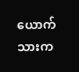ယောက်သားက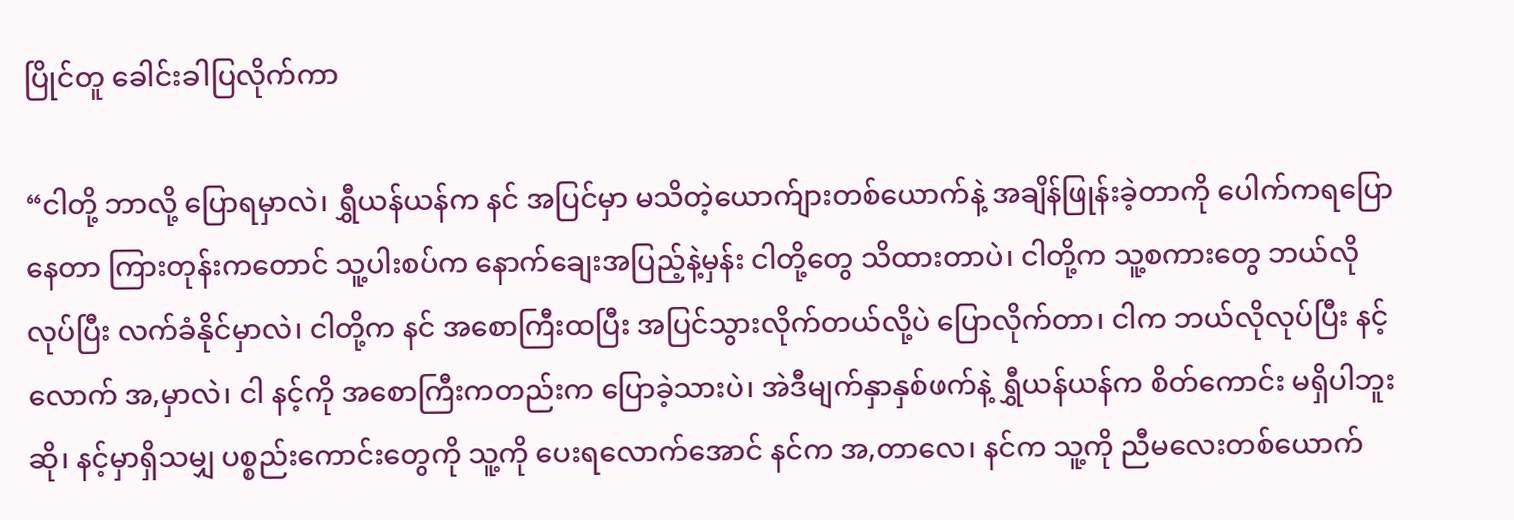ပြိုင်တူ ခေါင်းခါပြလိုက်ကာ

“ငါတို့ ဘာလို့ ပြောရမှာလဲ၊ ရွှီယန်ယန်က နင် အပြင်မှာ မသိတဲ့ယောက်ျားတစ်ယောက်နဲ့ အချိန်ဖြုန်းခဲ့တာကို ပေါက်ကရပြောနေတာ ကြားတုန်းကတောင် သူ့ပါးစပ်က နောက်ချေးအပြည့်နဲ့မှန်း ငါတို့တွေ သိထားတာပဲ၊ ငါတို့က သူ့စကားတွေ ဘယ်လိုလုပ်ပြီး လက်ခံနိုင်မှာလဲ၊ ငါတို့က နင် အစောကြီးထပြီး အပြင်သွားလိုက်တယ်လို့ပဲ ပြောလိုက်တာ၊ ငါက ဘယ်လိုလုပ်ပြီး နင့်လောက် အ,မှာလဲ၊ ငါ နင့်ကို အစောကြီးကတည်းက ပြောခဲ့သားပဲ၊ အဲဒီမျက်နှာနှစ်ဖက်နဲ့ ရွှီယန်ယန်က စိတ်ကောင်း မရှိပါဘူးဆို၊ နင့်မှာရှိသမျှ ပစ္စည်းကောင်းတွေကို သူ့ကို ပေးရလောက်အောင် နင်က အ,တာလေ၊ နင်က သူ့ကို ညီမလေးတစ်ယောက်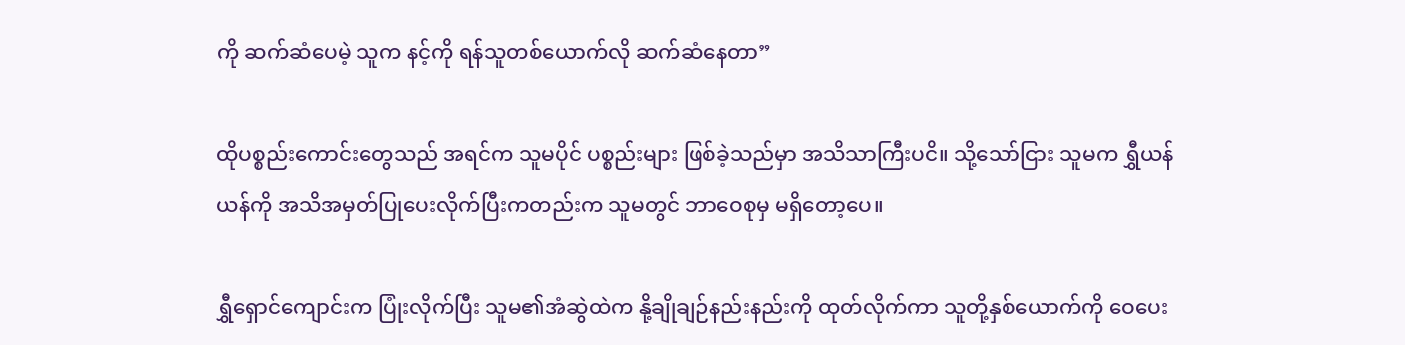ကို ဆက်ဆံပေမဲ့ သူက နင့်ကို ရန်သူတစ်ယောက်လို ဆက်ဆံနေတာ”

ထိုပစ္စည်းကောင်းတွေသည် အရင်က သူမပိုင် ပစ္စည်းများ ဖြစ်ခဲ့သည်မှာ အသိသာကြီးပငိ။ သို့သော်ငြား သူမက ရွှီယန်ယန်ကို အသိအမှတ်ပြုပေးလိုက်ပြီးကတည်းက သူမတွင် ဘာဝေစုမှ မရှိတော့ပေ။

ရွှီရှောင်ကျောင်းက ပြုံးလိုက်ပြီး သူမ၏အံဆွဲထဲက နို့ချိုချဉ်နည်းနည်းကို ထုတ်လိုက်ကာ သူတို့နှစ်ယောက်ကို ဝေပေး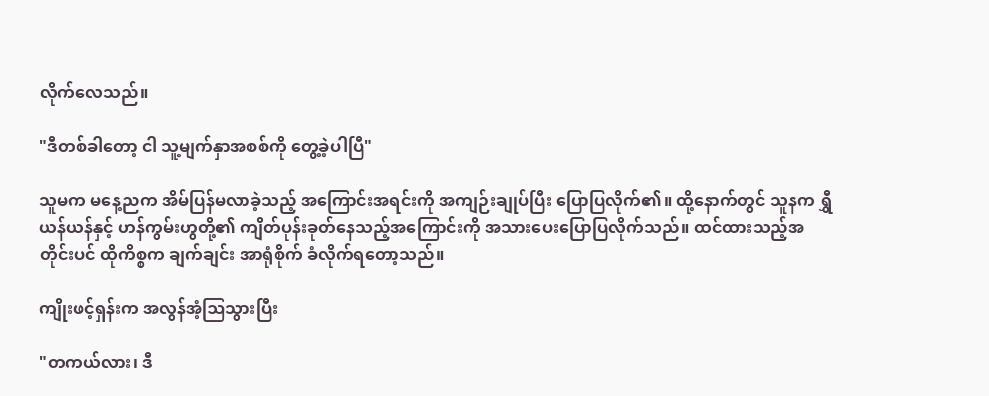လိုက်လေသည်။

"ဒီတစ်ခါတော့ ငါ သူ့မျက်နှာအစစ်ကို တွေ့ခဲ့ပါပြီ"

သူမက မနေ့ညက အိမ်ပြန်မလာခဲ့သည့် အကြောင်းအရင်းကို အကျဉ်းချုပ်ပြီး ပြောပြလိုက်၏။ ထို့နောက်တွင် သူနက ရွှီယန်ယန်နှင့် ဟန်ကွမ်းဟွတို့၏ ကျိတ်ပုန်းခုတ်နေသည့်အကြောင်းကို အသားပေးပြောပြလိုက်သည်။ ထင်ထားသည့်အတိုင်းပင် ထိုကိစ္စက ချက်ချင်း အာရုံစိုက် ခံလိုက်ရတော့သည်။

ကျိုးဖင့်ရှန်းက အလွန်အံ့ဩသွားပြီး

"တကယ်လား၊ ဒီ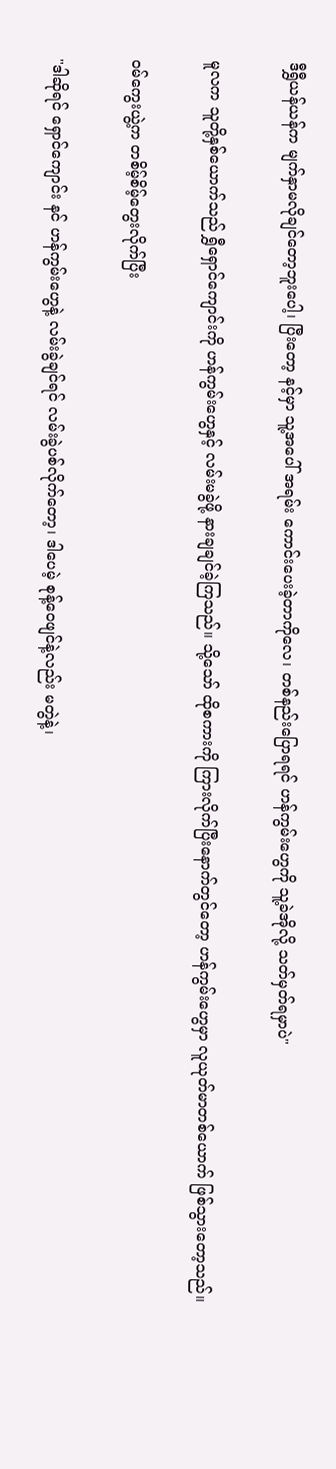ဒီရွှီယန်ယန်က မျက်နှာမလိုချင်တော့ဘူးပေါ့၊ ပြီးတော့ နင့်မှာ သူ့အပေါ် အရမ်း ကောင်းပေးခဲ့တာကိုလေ၊ တစ်နည်းပြောရရင် ဟန်ကွမ်းဟွေကို သူ့ခဲအိုလို့ သတ်မှတ်ရမှာပဲ"

မူလက သူတို့နှစ်ယောက်သည် ရွှီရှောင်ကျောင်းကို ဟန်ကွမ်းဟွေနှင့် လမ်းမခွဲဖို့ နားချချင်ခဲ့ကြသည်။ သို့သော် ထိုစကားကို ကြားလိုက်ပြီးနောက်တွင်တော့ ဟန်ကွမ်းဟွေမှာ လူယုတ်မာတစ်ယောက် ဖြစ်သွားတော့သည်။

ဝမ်ကွေးယွဲ့က တစိမ့်စိမ့်တွေးလိုက်ပြီး

"ဒါဆိုရင် ရှောင်ကျောင်း နင် ဟန်ကွမ်းဟွေနဲ့ လမ်းခွဲချင်ရင် လမ်းခွဲပစ်လိုက်တော့၊ ဒါပေမဲ့ စုန့်ဝေဖျင်နဲ့လည်း မတွဲနဲ့၊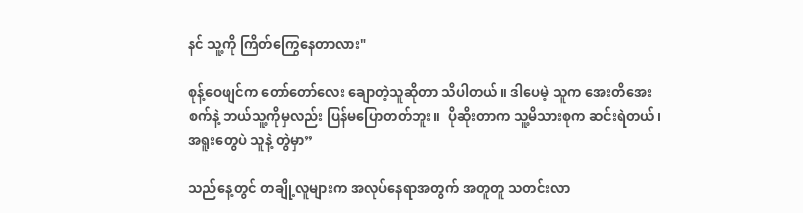နင် သူ့ကို ကြိတ်ကြွေနေတာလား"

စုန့်ဝေဖျင်က တော်တော်လေး ချောတဲ့သူဆိုတာ သိပါတယ်။ ဒါပေမဲ့ သူက အေးတိအေးစက်နဲ့ ဘယ်သူ့ကိုမှလည်း ပြန်မပြောတတ်ဘူး။  ပိုဆိုးတာက သူ့မိသားစုက ဆင်းရဲတယ်၊ အရူးတွေပဲ သူနဲ့ တွဲမှာ”

သည်နေ့တွင် တချို့လူများက အလုပ်နေရာအတွက် အတူတူ သတင်းလာ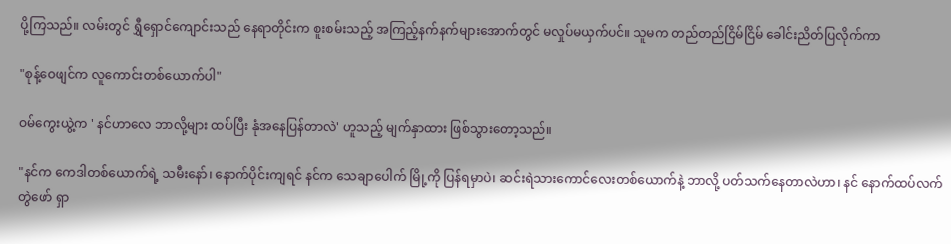ပို့ကြသည်။ လမ်းတွင် ရွှီရှောင်ကျောင်းသည် နေရာတိုင်းက စူးစမ်းသည့် အကြည့်နက်နက်များအောက်တွင် မလှုပ်မယှက်ပင်။ သူမက တည်တည်ငြိမ်ငြိမ် ခေါင်းညိတ်ပြလိုက်ကာ

"စုန့်ဝေဖျင်က လူကောင်းတစ်ယောက်ပါ"

ဝမ်ကွေးယွဲ့က ' နင်ဟာလေ ဘာလို့များ ထပ်ပြီး နုံအနေပြန်တာလဲ' ဟူသည့် မျက်နှာထား ဖြစ်သွားတော့သည်။

"နင်က ကေဒါတစ်ယောက်ရဲ့ သမီးနော်၊ နောက်ပိုင်းကျရင် နင်က သေချာပေါက် မြို့ကို ပြန်ရမှာပဲ၊ ဆင်းရဲသားကောင်လေးတစ်ယောက်နဲ့ ဘာလို့ ပတ်သက်နေတာလဲဟာ၊ နင် နောက်ထပ်လက်တွဲဖော် ရှာ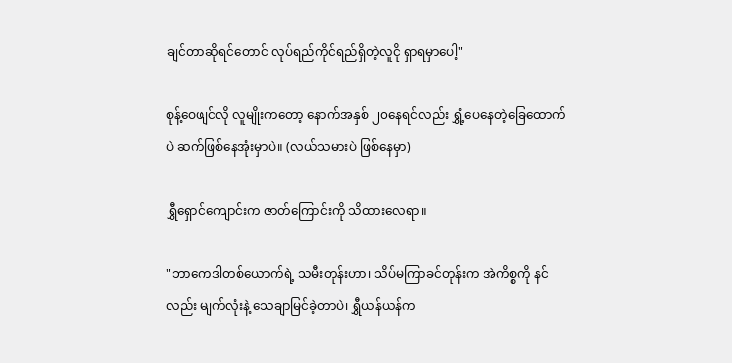ချင်တာဆိုရင်တောင် လုပ်ရည်ကိုင်ရည်ရှိတဲ့လူငို ရှာရမှာပေါ့"

စုန့်ဝေဖျင်လို လူမျိုးကတော့ နောက်အနှစ် ၂၀နေရင်လည်း ရွှံ့ပေနေတဲ့ခြေထောက်ပဲ ဆက်ဖြစ်နေအုံးမှာပဲ။ (လယ်သမားပဲ ဖြစ်နေမှာ)

ရွှီရှောင်ကျောင်းက ဇာတ်ကြောင်းကို သိ‌ထားလေရာ။

"ဘာကေဒါတစ်ယောက်ရဲ့ သမီးတုန်းဟာ၊ သိပ်မကြာခင်တုန်းက အဲကိစ္စကို နင်လည်း မျက်လုံးနဲ့ သေချာမြင်ခဲ့တာပဲ၊ ရွှီယန်ယန်က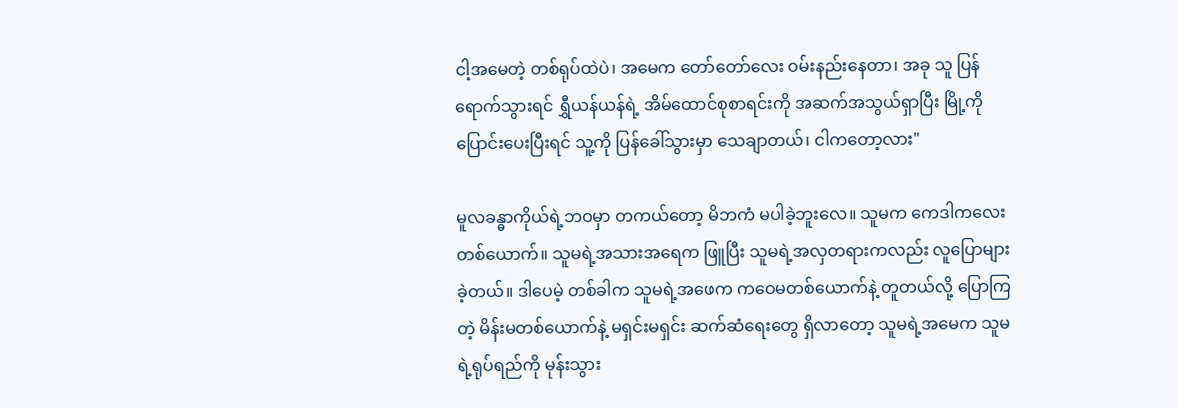ငါ့အမေတဲ့ တစ်ရုပ်ထဲပဲ၊ အမေက တော်တော်လေး ဝမ်းနည်းနေတာ၊ အခု သူ ပြန်ရောက်သွားရင် ရွှီယန်ယန်ရဲ့ အိမ်ထောင်စုစာရင်းကို အဆက်အသွယ်ရှာပြီး မြို့ကို ပြောင်းပေးပြီးရင် သူ့ကို ပြန်‌ခေါ်သွားမှာ သေချာတယ်၊ ငါကတော့လား"

မူလခန္ဓာကိုယ်ရဲ့ဘဝမှာ တကယ်တော့ မိဘကံ မပါခဲ့ဘူးလေ။ သူမက ကေဒါကလေးတစ်ယောက်။ သူမရဲ့အသားအရေက ဖြူပြီး သူမရဲ့အလှတရားကလည်း လူပြောများခဲ့တယ်။ ဒါပေမဲ့ တစ်ခါက သူမရဲ့အဖေက ကဝေမတစ်ယောက်နဲ့ တူတယ်လို့ ပြောကြတဲ့ မိန်းမတစ်ယောက်နဲ့ မရှင်းမရှင်း ဆက်ဆံရေးတွေ ရှိလာတော့ သူမရဲ့အမေက သူမရဲ့ရုပ်ရည်ကို မုန်းသွား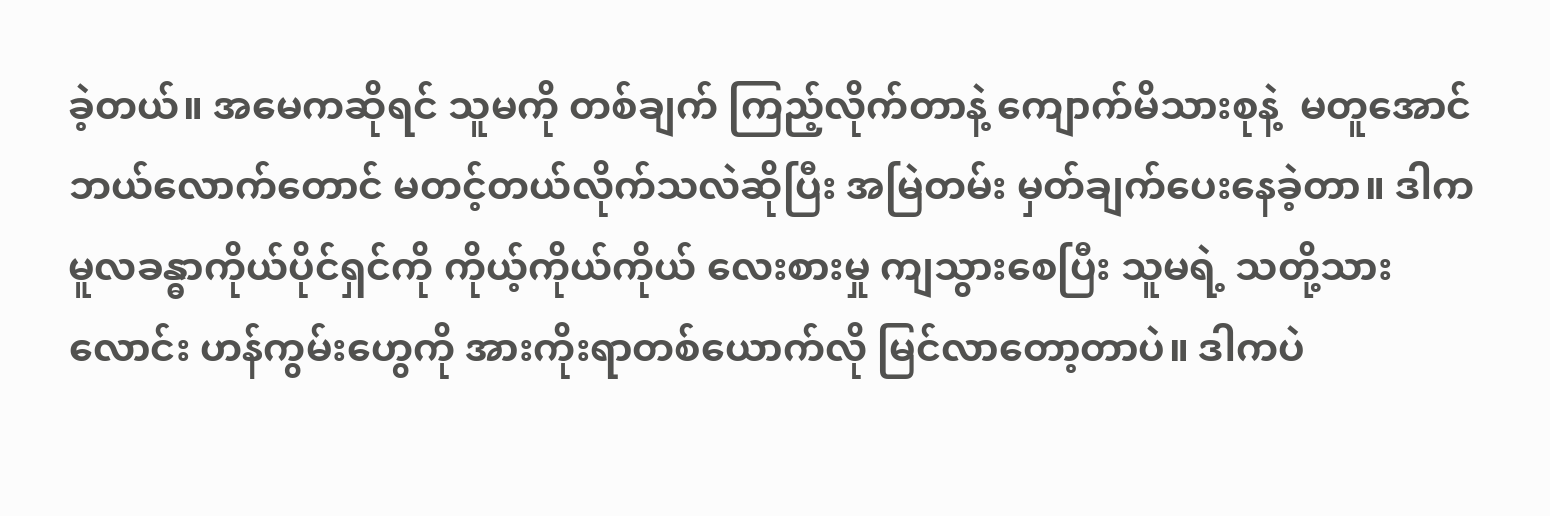ခဲ့တယ်။ အမေကဆိုရင် သူမကို တစ်ချက် ကြည့်လိုက်တာနဲ့ ကျောက်မိသားစုနဲ့  မတူအောင် ဘယ်လောက်တောင် မတင့်တယ်လိုက်သလဲဆိုပြီး အမြဲတမ်း မှတ်ချက်ပေးနေခဲ့တာ။ ဒါက မူလခန္ဓာကိုယ်ပိုင်ရှင်ကို ကိုယ့်ကိုယ်ကိုယ် လေးစားမှု ကျသွားစေပြီး သူမရဲ့ သတို့သားလောင်း ဟန်ကွမ်းဟွေကို အားကိုးရာတစ်ယောက်လို မြင်လာတော့တာပဲ။ ဒါကပဲ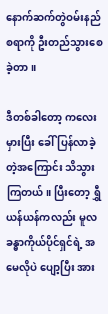နောက်ဆက်တွဲဝမ်းနည်စရာကို ဦးတည်သွားစေခဲ့တာ။

ဒီတစ်ခါတော့ ကလေးမှားပြီး ခေါ်ပြန်လာခဲ့တဲ့အကြောင်း သိသွားကြတယ်။ ပြီးတော့ ရွှီယန်ယန်ကလည်း မူလခန္ဓာကိုယ်ပိုင်ရှင်ရဲ့ အမေလိုပဲ ပျော့ပြီး အား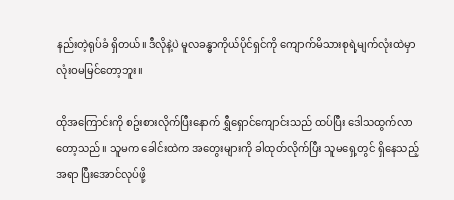နည်းတဲ့ရုပ်ခံ ရှိတယ်။ ဒီလိုနဲ့ပဲ မူလခန္ဓာကိုယ်ပိုင်ရှင်ကို ကျောက်မိသားစုရဲ့မျက်လုံးထဲမှာ လုံးဝမမြင်တော့ဘူး။

ထိုအကြောင်းကို စဥ်းစားလိုက်ပြီးနောက် ရွှီရှောင်ကျောင်းသည် ထပ်ပြီး ဒေါသထွက်လာတော့သည်။ သူမက ခေါင်းထဲက အတွေးများကို ခါထုတ်လိုက်ပြီး သူမရှေ့တွင် ရှိနေသည့်အရာ ပြီးအောင်လုပ်ဖို့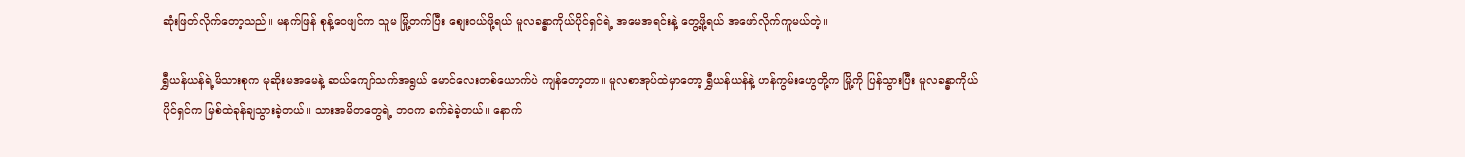ဆုံးဖြတ်လိုက်တော့သည်။ မနက်ဖြန် စုန့်ဝေဖျင်က သူမ မြို့တက်ပြီး စျေးဝယ်ဖို့ရယ် မူလခန္ဓာကိုယ်ပိုင်ရှင်ရဲ့ အမေအရင်းနဲ့ တွေ့ဖို့ရယ် အဖော်လိုက်ကူမယ်တဲ့။

ရွှီယန်ယန်ရဲ့မိသားစုက မုဆိုးမအမေနဲ့ ဆယ်ကျော်သက်အရွယ် မောင်လေးတစ်ယောက်ပဲ ကျန်တော့တာ။ မူလစာအုပ်ထဲမှာတော့ ရွှီယန်ယန်နဲ့ ဟန်ကွမ်းဟွေတို့က မြို့ကို ပြန်သွားပြီး မူလခန္ဓာကိုယ်ပိုင်ရှင်က မြစ်ထဲခုန်ချသွားခဲ့တယ်။ သားအမိတတွေရဲ့ ဘဝက ခက်ခဲခဲ့တယ်။ နောက်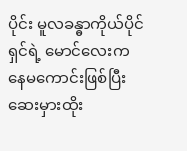ပိုင်း မူလခန္ဓာကိုယ်ပိုင်ရှင်ရဲ့ မောင်လေးက နေမကောင်းဖြစ်ပြီး ဆေးမှားထိုး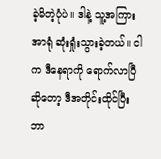ခဲ့မိတဲ့ပုံပဲ။ ဒါနဲ့ သူ့အကြားအာရုံ ဆုံးရှုံးသွားခဲ့တယ်။ ငါက ဒီနေရာကို ရောက်လာပြီဆိုတော့ ဒီအတိုင်းထိုင်ပြီး ဘာ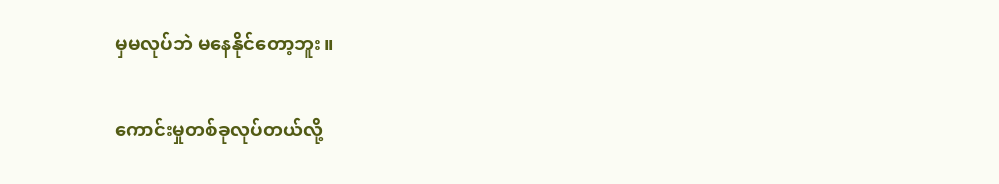မှမလုပ်ဘဲ မနေနိုင်တော့ဘူး။

ကောင်းမှုတစ်ခုလုပ်တယ်လို့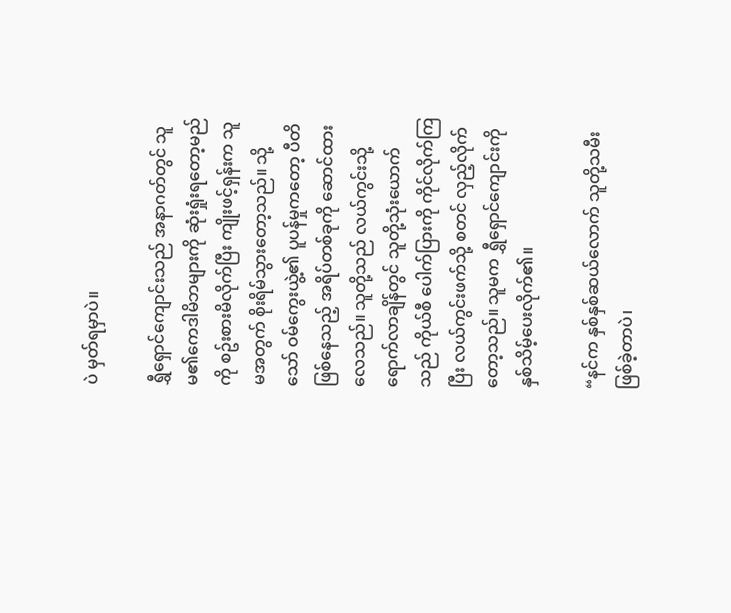ပဲ မှတ်ရမှာပဲ။

ရွှီရှောင်ကျောင်းသည် အနာဂတ်တွင် သူမ၏ကေဒါမိဘများကို ဆုံးရှုံးရတော့မည်ကို စဥ်းစားမိလိုက်ပြီး ကျိုးဖင့်ရှန်းက သူမအတွက် စိုးရိမ်သွားတော့သည်။ သို့သော် ဝမ်ကွေးယွဲ့၏ ပူပန်မှုကတော့ ပီတိဖြစ်နေသည့် အရိပ်တစ်ခုကို ဆောင်ထားလေသည်။ သူတို့သည် လယ်ကွင်းသို့ ရောက်လာချိန်တွင် သူတို့သုံးယောက်သည် ကိုယ်စီ ပေါက်ပြားကို ကိုင်လိုက်ကြပြီး လယ်ကွင်းဖက်သို့ စတင် လှည့်လိုက်တော့သည်။ သူမက ရွှီရှောင်ကျောင်းကို နှစ်သိမ့်ပေးလိုက်၏။

“နင်က နှစ်နှစ်ဆယ်လောက် သူတို့သမီးဖြစ်ခဲ့တာပဲ၊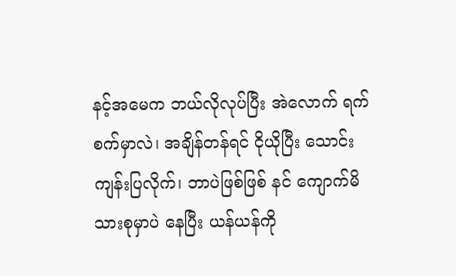နင့်အမေက ဘယ်လိုလုပ်ပြီး အဲလောက် ရက်စက်မှာလဲ၊ အချိန်တန်ရင် ငိုယိုပြီး သောင်းကျန်းပြလိုက်၊ ဘာပဲဖြစ်ဖြစ် နင် ကျောက်မိသားစုမှာပဲ နေပြီး ယန်ယန်ကို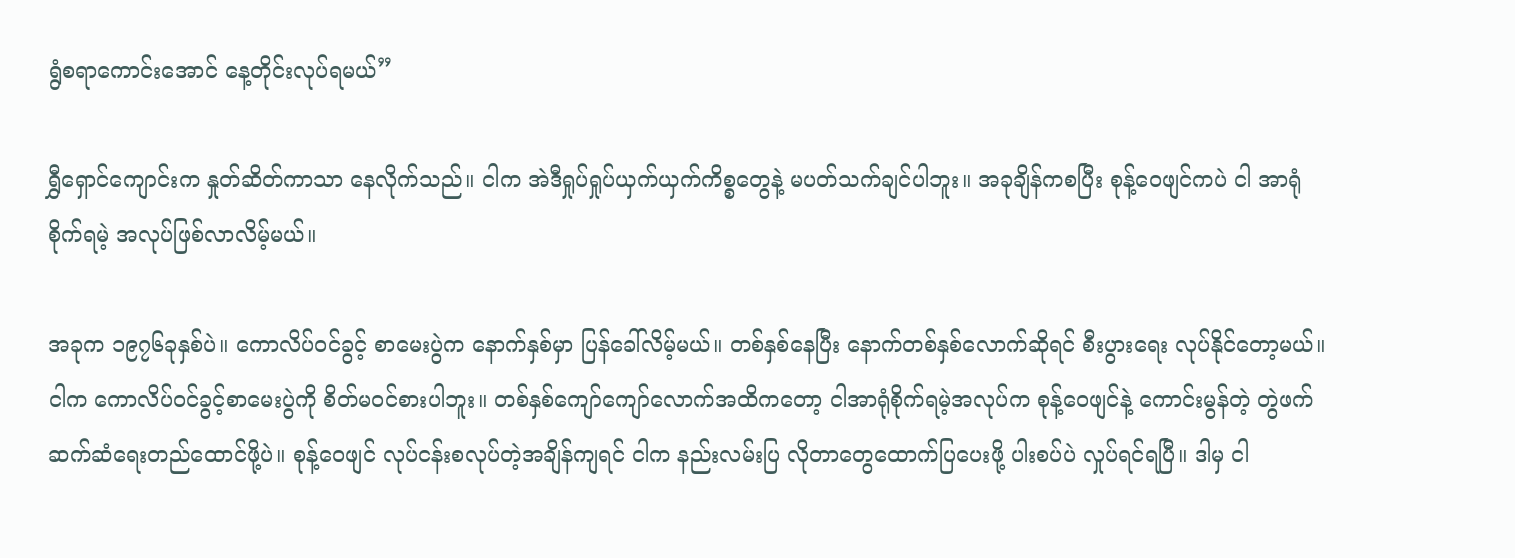ရွံစရာကောင်းအောင် နေ့တိုင်းလုပ်ရမယ်”

ရွှီရှောင်ကျောင်းက နှုတ်ဆိတ်ကာသာ နေလိုက်သည်။ ငါက အဲဒီရှုပ်ရှုပ်ယှက်ယှက်ကိစ္စတွေနဲ့ မပတ်သက်ချင်ပါဘူး။ အခုချိန်ကစပြီး စုန့်ဝေဖျင်ကပဲ ငါ အာရုံစိုက်ရမဲ့ အလုပ်ဖြစ်လာလိမ့်မယ်။

အခုက ၁၉၇၆ခုနှစ်ပဲ။ ကောလိပ်ဝင်ခွင့် စာမေးပွဲက နောက်နှစ်မှာ ပြန်ခေါ်လိမ့်မယ်။ တစ်နှစ်နေပြီး နောက်တစ်နှစ်လောက်ဆိုရင် စီးပွားရေး လုပ်နိုင်တော့မယ်။ ငါက ကောလိပ်ဝင်ခွင့်စာမေးပွဲကို စိတ်မဝင်စားပါဘူး။ တစ်နှစ်ကျော်ကျော်လောက်အထိကတော့ ငါအာရုံစိုက်ရမဲ့အလုပ်က စုန့်ဝေဖျင်နဲ့ ကောင်းမွန်တဲ့ တွဲဖက်ဆက်ဆံရေးတည်ထောင်ဖို့ပဲ။ စုန့်ဝေဖျင် လုပ်ငန်းစလုပ်တဲ့အချိန်ကျရင် ငါက နည်းလမ်းပြ လိုတာတွေထောက်ပြပေးဖို့ ပါးစပ်ပဲ လှုပ်ရင်ရပြီ။ ဒါမှ ငါ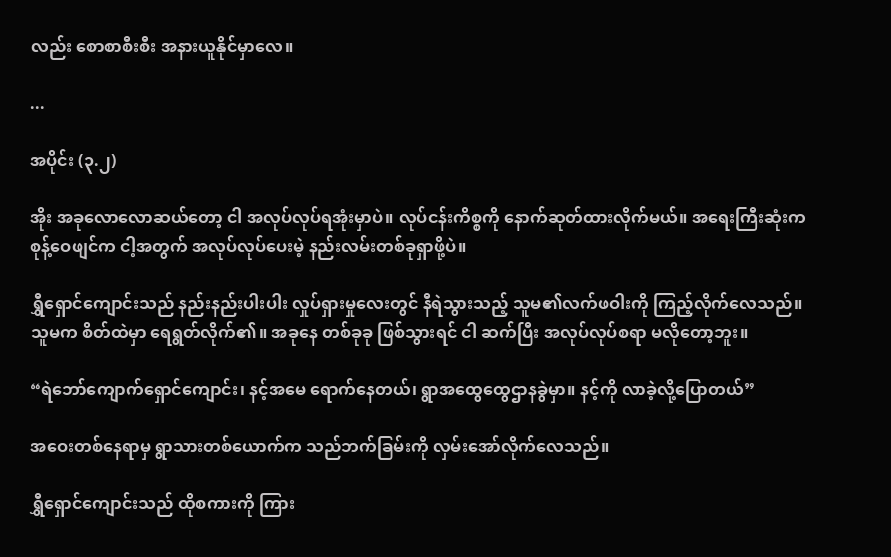လည်း စောစာစီးစီး အနားယူနိုင်မှာလေ။

...

အပိုင်း (၃.၂)

အိုး အခုလောလောဆယ်တော့ ငါ အလုပ်လုပ်ရအုံးမှာပဲ။ လုပ်ငန်းကိစ္စကို နောက်ဆုတ်ထားလိုက်မယ်။ အရေးကြီးဆုံးက စုန့်ဝေဖျင်က ငါ့အတွက် အလုပ်လုပ်ပေးမဲ့ နည်းလမ်းတစ်ခုရှာဖို့ပဲ။

ရွှီရှောင်ကျောင်းသည် နည်းနည်းပါးပါး လှုပ်ရှားမှုလေးတွင် နီရဲသွားသည့် သူမ၏လက်ဖဝါးကို ကြည့်လိုက်လေသည်။ သူမက စိတ်ထဲမှာ ရေရွတ်လိုက်၏။ အခုနေ တစ်ခုခု ဖြစ်သွားရင် ငါ ဆက်ပြီး အလုပ်လုပ်စရာ မလိုတော့ဘူး။

“ရဲဘော်ကျောက်ရှောင်ကျောင်း၊ နင့်အမေ ရောက်နေတယ်၊ ရွာအထွေထွေဌာနခွဲမှာ။ နင့်ကို လာခဲ့လို့ပြောတယ်”

အဝေးတစ်နေရာမှ ရွာသားတစ်ယောက်က သည်ဘက်ခြမ်းကို လှမ်းအော်လိုက်လေသည်။

ရွှီရှောင်ကျောင်းသည် ထိုစကားကို ကြား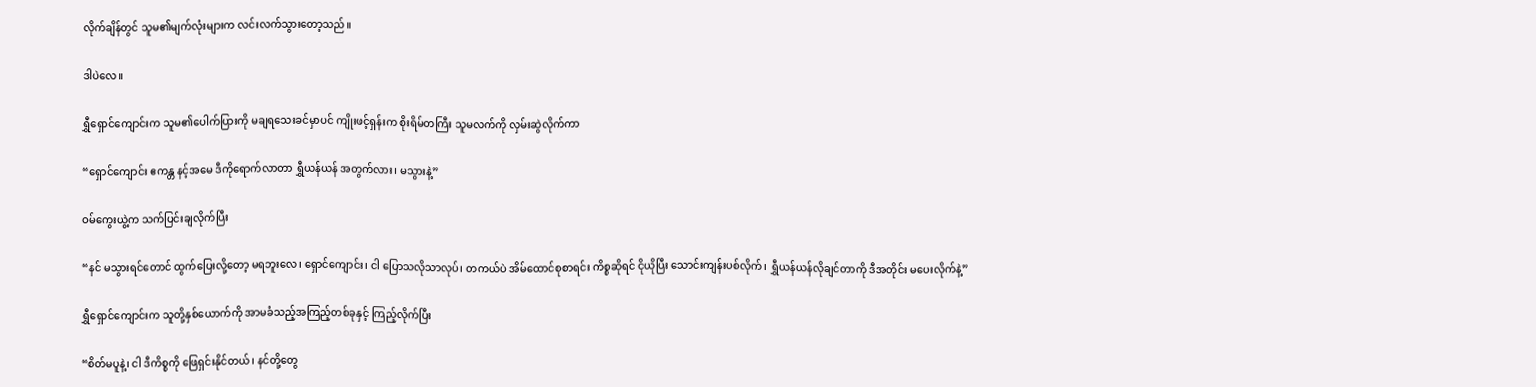လိုက်ချိန်တွင် သူမ၏မျက်လုံးများက လင်းလက်သွားတော့သည်။

ဒါပဲလေ။

ရွှီရှောင်ကျောင်းက သူမ၏ပေါက်ပြားကို မချရသေးခင်မှာပင် ကျိုးဖင့်ရှန်းက စိုးရိမ်တကြီး သူမလက်ကို လှမ်းဆွဲလိုက်ကာ

“ရှောင်ကျောင်း ဧကန္တ နင့်အမေ ဒီကိုရောက်လာတာ ရွှီယန်ယန် အတွက်လား၊ မသွားနဲ့”

ဝမ်ကွေးယွဲ့က သက်ပြင်းချလိုက်ပြီး

“နင် မသွားရင်တောင် ထွက်ပြေးလို့တော့ မရဘူးလေ၊ ရှောင်ကျောင်း၊ ငါ ပြောသလိုသာလုပ်၊ တကယ်ပဲ အိမ်ထောင်စုစာရင်း ကိစ္စဆိုရင် ငိုယိုပြီး သောင်းကျန်းပစ်လိုက်၊ ရွှီယန်ယန်လိုချင်တာကို ဒီအတိုင်း မပေးလိုက်နဲ့”

ရွှီရှောင်ကျောင်းက သူတို့နှစ်ယောက်ကို အာမခံသည့်အကြည့်တစ်ခုနှင့် ကြည့်လိုက်ပြီး

“စိတ်မပူနဲ့၊ ငါ ဒီကိစ္စကို ဖြေရှင်းနိုင်တယ်၊ နင်တို့တွေ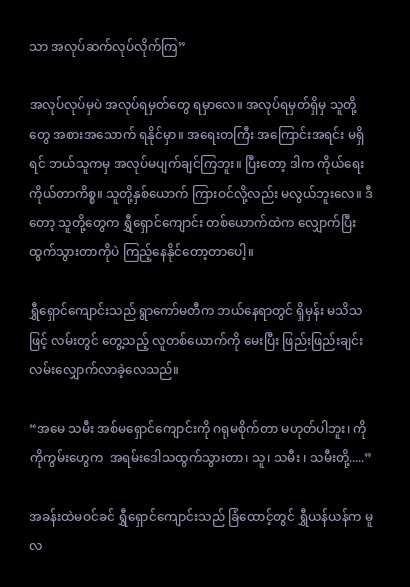သာ အလုပ်ဆက်လုပ်လိုက်ကြ”

အလုပ်လုပ်မှပဲ အလုပ်ရမှတ်တွေ ရမှာလေ။ အလုပ်ရမှတ်ရှိမှ သူတို့တွေ အစားအသောက် ရနိုင်မှာ။ အရေးတကြီး အကြောင်းအရင်း မရှိရင် ဘယ်သူကမှ အလုပ်မပျက်ချင်ကြဘူး။ ပြီးတော့ ဒါက ကိုယ်ရေးကိုယ်တာကိစ္စ။ သူတို့နှစ်ယောက် ကြားဝင်လို့လည်း မလွယ်ဘူးလေ။ ဒီတော့ သူတို့တွေက ရွှီရှောင်ကျောင်း တစ်ယောက်ထဲက လျှောက်ပြီး ထွက်သွားတာကိုပဲ ကြည့်နေနိုင်တော့တာပေါ့။

ရွှီရှောင်ကျောင်းသည် ရွာကော်မတီက ဘယ်နေရာတွင် ရှိမှန်း မသိသဖြင့် လမ်းတွင် တွေ့သည့် လူတစ်ယောက်ကို မေးပြီး ဖြည်းဖြည်းချင်း လမ်းလျှောက်လာခဲ့လေသည်။

“အမေ သမီး အစ်မရှောင်ကျောင်းကို ဂရုမစိုက်တာ မဟုတ်ပါဘူး၊ ကိုကိုကွမ်းဟွေက  အရမ်းဒေါသထွက်သွားတာ၊ သူ၊ သမီး ၊ သမီးတို့.....”

အခန်းထဲမဝင်ခင် ရွှီရှောင်ကျောင်းသည် ခြံထောင့်တွင် ရွှီယန်ယန်က မူလ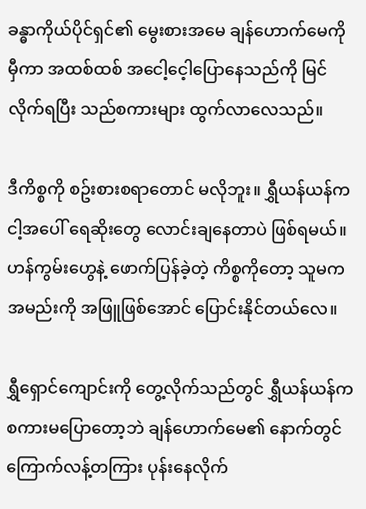ခန္ဓာကိုယ်ပိုင်ရှင်၏ မွေးစားအမေ ချန်ဟောက်မေကို မှီကာ အထစ်ထစ် အငေါ့ငေ့ါပြောနေသည်ကို မြင်လိုက်ရပြီး သည်စကားများ ထွက်လာလေသည်။

ဒီကိစ္စကို စဥ်းစားစရာတောင် မလိုဘူး။ ရွှီယန်ယန်က ငါ့အပေါ် ရေဆိုးတွေ လောင်းချနေတာပဲ ဖြစ်ရမယ်။ ဟန်ကွမ်းဟွေနဲ့ ဖောက်ပြန်ခဲ့တဲ့ ကိစ္စကိုတော့ သူမက အမည်းကို အဖြူဖြစ်အောင် ပြောင်းနိုင်တယ်လေ။

ရွှီရှောင်ကျောင်းကို တွေ့လိုက်သည်တွင် ရွှီယန်ယန်က စကားမပြောတော့ဘဲ ချန်ဟောက်မေ၏ နောက်တွင် ကြောက်လန့်တကြား ပုန်းနေလိုက်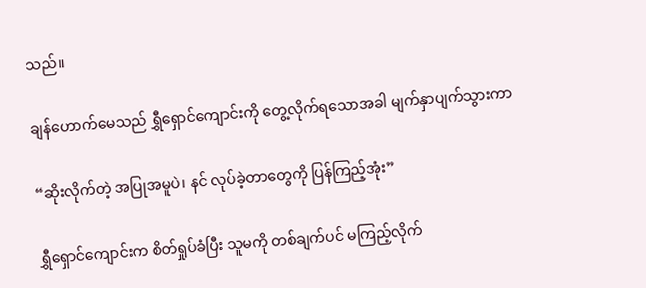သည်။

ချန်ဟောက်မေသည် ရွှီရှောင်ကျောင်းကို တွေ့လိုက်ရသောအခါ မျက်နှာပျက်သွားကာ

“ဆိုးလိုက်တဲ့ အပြုအမူပဲ၊ နင် လုပ်ခဲ့တာတွေကို ပြန်ကြည့်အုံး”

ရွှီရှောင်ကျောင်းက စိတ်ရှုပ်ခံပြီး သူမကို တစ်ချက်ပင် မကြည့်လိုက်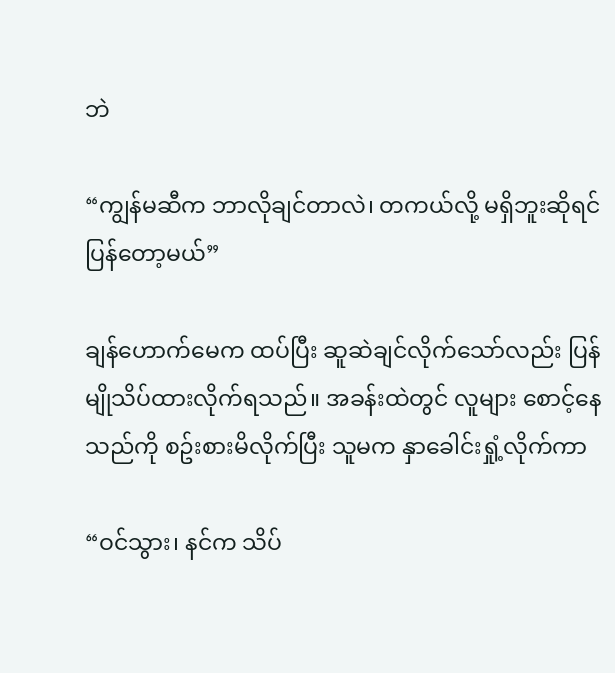ဘဲ

“ကျွန်မဆီက ဘာလိုချင်တာလဲ၊ တကယ်လို့ မရှိဘူးဆိုရင် ပြန်တော့မယ်”

ချန်ဟောက်မေက ထပ်ပြီး ဆူဆဲချင်လိုက်သော်လည်း ပြန်မျိုသိပ်ထားလိုက်ရသည်။ အခန်းထဲတွင် လူများ စောင့်နေသည်ကို စဥ်းစားမိလိုက်ပြီး သူမက နှာခေါင်းရှုံ့လိုက်ကာ

“ဝင်သွား၊ နင်က သိပ်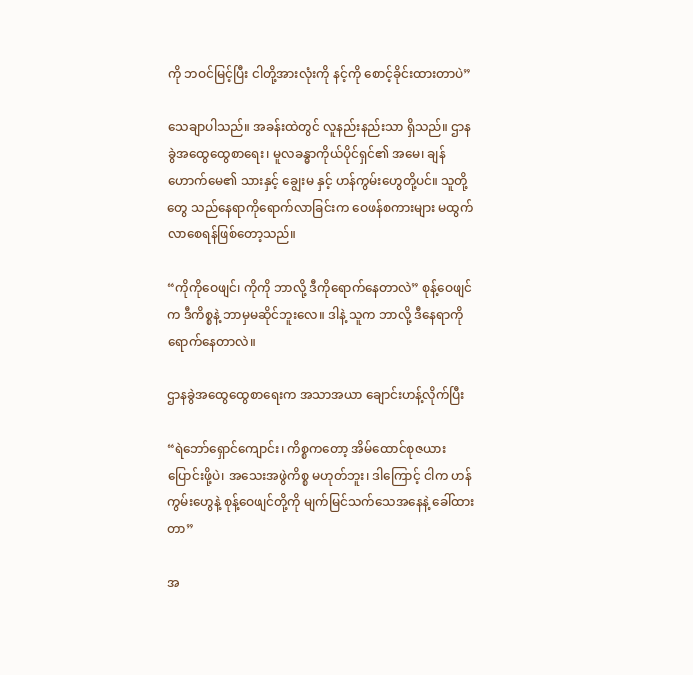ကို ဘဝင်မြင့်ပြီး ငါတို့အားလုံးကို နင့်ကို စောင့်ခိုင်းထားတာပဲ”

သေချာပါသည်။ အခန်းထဲတွင် လူနည်းနည်းသာ ရှိသည်။ ဌာနခွဲအထွေထွေစာရေး၊ မူလခန္ဓာကိုယ်ပိုင်ရှင်၏ အမေ၊ ချန်ဟောက်မေ၏ သားနှင့် ချွေးမ နှင့် ဟန်ကွမ်းဟွေတို့ပင်။ သူတို့တွေ သည်နေရာကိုရောက်လာခြင်းက ဝေဖန်စကားများ မထွက်လာစေရန်ဖြစ်တော့သည်။

“ကိုကိုဝေဖျင်၊ ကိုကို ဘာလို့ ဒီကိုရောက်နေတာလဲ” စုန့်ဝေဖျင်က ဒီကိစ္စနဲ့ ဘာမှမဆိုင်ဘူးလေ။ ဒါနဲ့ သူက ဘာလို့ ဒီနေရာကို ရောက်နေတာလဲ။

ဌာနခွဲအထွေထွေစာရေးက အသာအယာ ချောင်းဟန့်လိုက်ပြီး

“ရဲဘော်ရှောင်ကျောင်း၊ ကိစ္စကတော့ အိမ်ထောင်စုဇယား ပြောင်းဖို့ပဲ၊ အသေးအဖွဲကိစ္စ မဟုတ်ဘူး၊ ဒါကြောင့် ငါက ဟန်ကွမ်းဟွေနဲ့ စုန့်ဝေဖျင်တို့ကို မျက်မြင်သက်သေအနေနဲ့ ခေါ်ထားတာ”

အ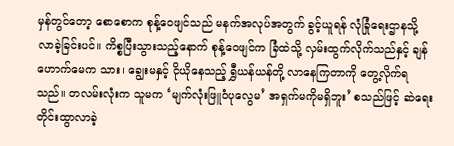မှန်တွင်တော့ စောစောက စုန့်ဝေဖျင်သည် မနက်အလုပ်အတွက် ခွင့်ယူရန် လုံခြုံရေးဌာနသို့ လာခဲ့ခြင်းပင်။ ကိစ္စပြီးသွားသည့်နောက် စုန့်ဝေဖျင်က ခြံထဲသို့ လှမ်းထွက်လိုက်သည်နှင့် ချန်ဟောက်မေက သား၊ ချွေးမနှင့် ငိုယိုနေသည့် ရွှီယန်ယန်တို့ လာနေကြတာကို တွေ့လိုက်ရသည်။ တလမ်းလုံးက သူမက ‘မျက်လုံးဖြူဝံပုလွေမ’ အရှက်မကိုမရှိဘူး’ စသည်ဖြင့် ဆဲရေးတိုင်းထွာလာခဲ့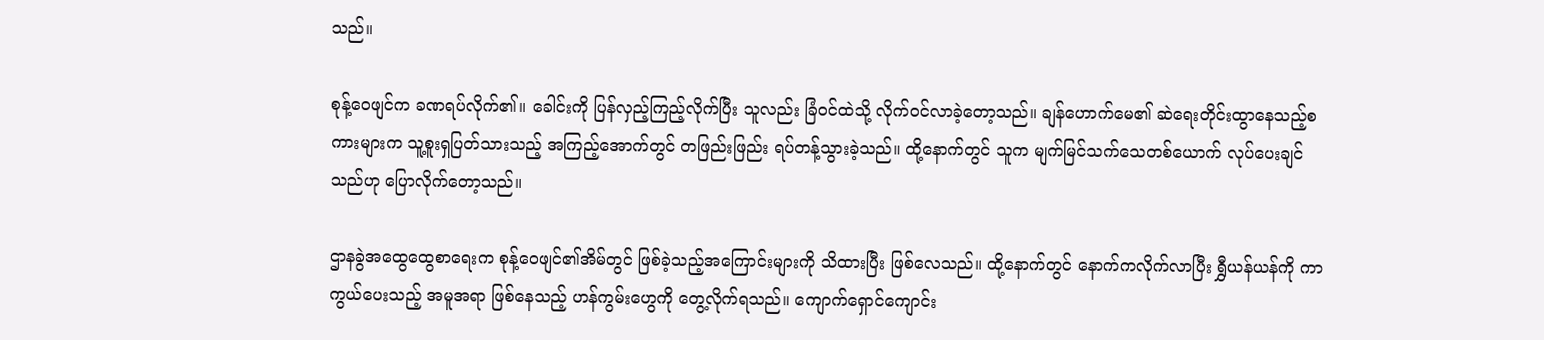သည်။

စုန့်ဝေဖျင်က ခဏရပ်လိုက်၏။ ခေါင်းကို ပြန်လှည့်ကြည့်လိုက်ပြီး သူလည်း ခြံဝင်ထဲသို့ လိုက်ဝင်လာခဲ့တော့သည်။ ချန်ဟောက်မေ၏ ဆဲရေးတိုင်းထွာနေသည့်စကားများက သူ့စူးရှပြတ်သားသည့် အကြည့်အောက်တွင် တဖြည်းဖြည်း ရပ်တန့်သွားခဲ့သည်။ ထို့နောက်တွင် သူက မျက်မြင်သက်သေတစ်ယောက် လုပ်ပေးချင်သည်ဟု ပြောလိုက်တော့သည်။

ဌာနခွဲအထွေထွေစာရေးက စုန့်ဝေဖျင်၏အိမ်တွင် ဖြစ်ခဲ့သည့်အကြောင်းများကို သိထားပြီး ဖြစ်လေသည်။ ထို့နောက်တွင် နောက်ကလိုက်လာပြီး ရွှီယန်ယန်ကို ကာကွယ်ပေးသည့် အမူအရာ ဖြစ်နေသည့် ဟန်ကွမ်းဟွေကို တွေ့လိုက်ရသည်။ ကျောက်ရှောင်ကျောင်း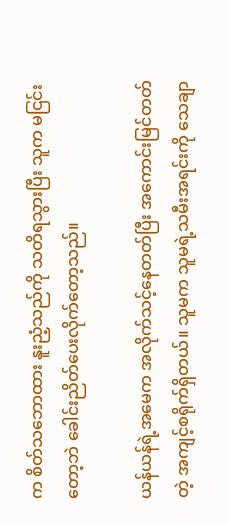က စိတ်သဘောထား နူးညံ့သည်ကို သတိရသွားပြီး သူက မငြင်းတော့ဘဲ ခေါင်းညိတ်ပေးလိုက်တော့သည်။

ယန်ယန်ရဲ့အမေက အလိုက်သင့်နေတတ်ပြီး အကောင်းမြင်တတ်တဲ့ အကျင့်စရိုက်ရှိတယ်။ သူမက သူမရဲ့သမီးအရင်းကို သေချာ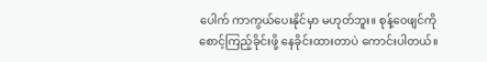ပေါက် ကာကွယ်ပေးနိုင်မှာ မဟုတ်ဘူး။ စုန့်ဝေဖျင်ကို စောင့်ကြည့်ခိုင်းဖို့ နေခိုင်းထားတာပဲ ကောင်းပါတယ်။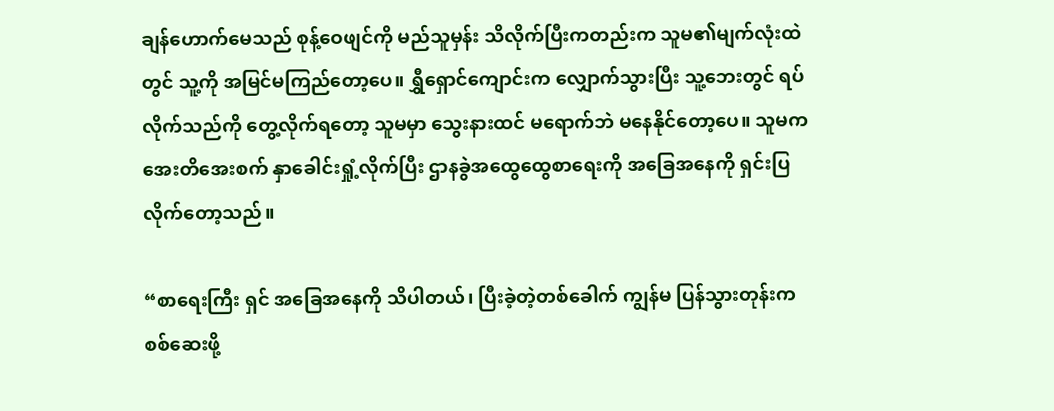ချန်ဟောက်မေသည် စုန့်ဝေဖျင်ကို မည်သူမှန်း သိလိုက်ပြီးကတည်းက သူမ၏မျက်လုံးထဲတွင် သူ့ကို အမြင်မကြည်တော့ပေ။ ရွှီရှောင်ကျောင်းက လျှောက်သွားပြီး သူ့ဘေးတွင် ရပ်လိုက်သည်ကို တွေ့လိုက်ရတော့ သူမမှာ သွေးနားထင် မရောက်ဘဲ မနေနိုင်တော့ပေ။ သူမက အေးတိအေးစက် နှာခေါင်းရှုံ့လိုက်ပြီး ဌာနခွဲအထွေထွေစာရေးကို အခြေအနေကို ရှင်းပြလိုက်တော့သည်။

“စာရေးကြီး ရှင် အခြေအနေကို သိပါတယ်၊ ပြီးခဲ့တဲ့တစ်ခေါက် ကျွန်မ ပြန်သွားတုန်းက စစ်ဆေးဖို့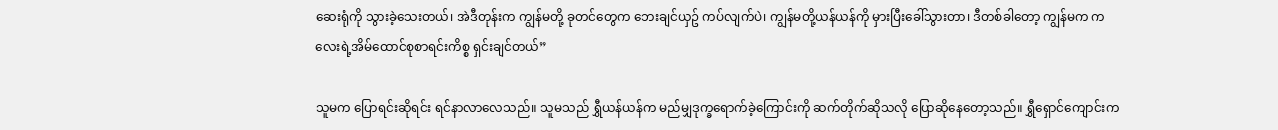ဆေးရုံကို သွားခဲ့သေးတယ်၊ အဲဒီတုန်းက ကျွန်မတို့ ခုတင်တွေက ဘေးချင်ယှဥ် ကပ်လျက်ပဲ၊ ကျွန်မတို့ယန်ယန်ကို မှားပြီးခေါ်သွားတာ၊ ဒီတစ်ခါတော့ ကျွန်မက ကလေးရဲ့အိမ်ထောင်စုစာရင်းကိစ္စ ရှင်းချင်တယ်”

သူမက ပြောရင်းဆိုရင်း ရင်နာလာလေသည်။ သူမသည် ရွှီယန်ယန်က မည်မျှဒုက္ခရောက်ခဲ့ကြောင်းကို ဆက်တိုက်ဆိုသလို ပြောဆိုနေတော့သည်။ ရွှီရှောင်ကျောင်းက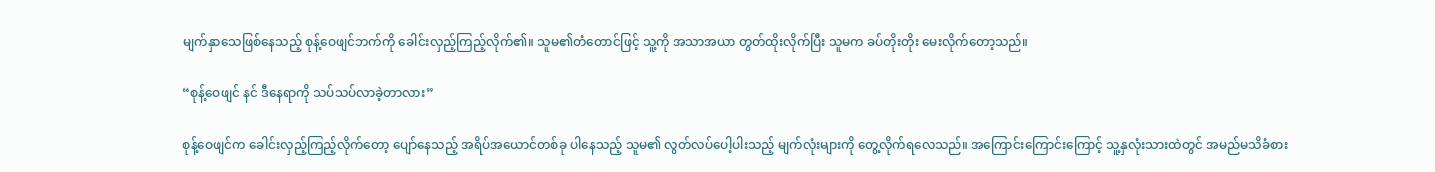မျက်နှာသေဖြစ်နေသည့် စုန့်ဝေဖျင်ဘက်ကို ခေါင်းလှည့်ကြည့်လိုက်၏။ သူမ၏တံတောင်ဖြင့် သူ့ကို အသာအယာ တွတ်ထိုးလိုက်ပြီး သူမက ခပ်တိုးတိုး မေးလိုက်တော့သည်။

“စုန့်ဝေဖျင် နင် ဒီနေရာကို သပ်သပ်လာခဲ့တာလား”

စုန့်ဝေဖျင်က ခေါင်းလှည့်ကြည့်လိုက်တော့ ပျော်နေသည့် အရိပ်အယောင်တစ်ခု ပါနေသည့် သူမ၏ လွတ်လပ်ပေါ့ပါးသည့် မျက်လုံးများကို တွေ့လိုက်ရလေသည်။ အကြောင်းကြောင်းကြောင့် သူ့နှလုံးသားထဲတွင် အမည်မသိခံစား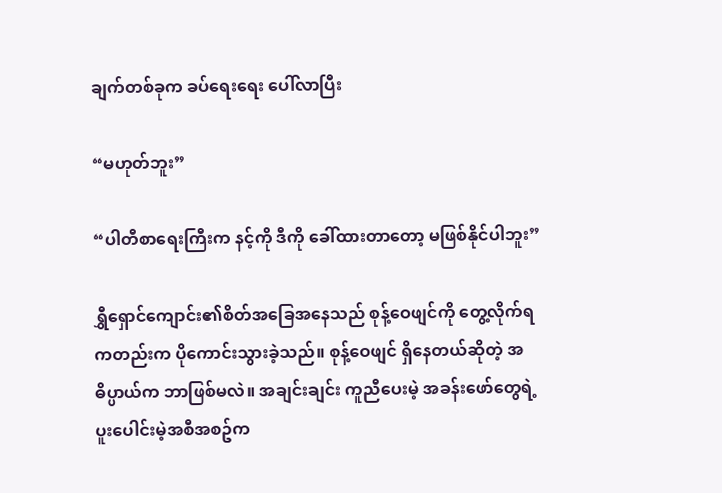ချက်တစ်ခုက ခပ်ရေးရေး ပေါ်လာပြီး

“မဟုတ်ဘူး”

“ပါတီစာရေးကြီးက နင့်ကို ဒီကို ခေါ်ထားတာတော့ မဖြစ်နိုင်ပါဘူး”

ရွှီရှောင်ကျောင်း၏စိတ်အခြေအနေသည် စုန့်ဝေဖျင်ကို တွေ့လိုက်ရကတည်းက ပိုကောင်းသွားခဲ့သည်။ စုန့်ဝေဖျင် ရှိနေတယ်ဆိုတဲ့ အဓိပ္ပာယ်က ဘာဖြစ်မလဲ။ အချင်းချင်း ကူညီပေးမဲ့ အခန်းဖော်တွေရဲ့ ပူးပေါင်းမဲ့အစီအစဥ်က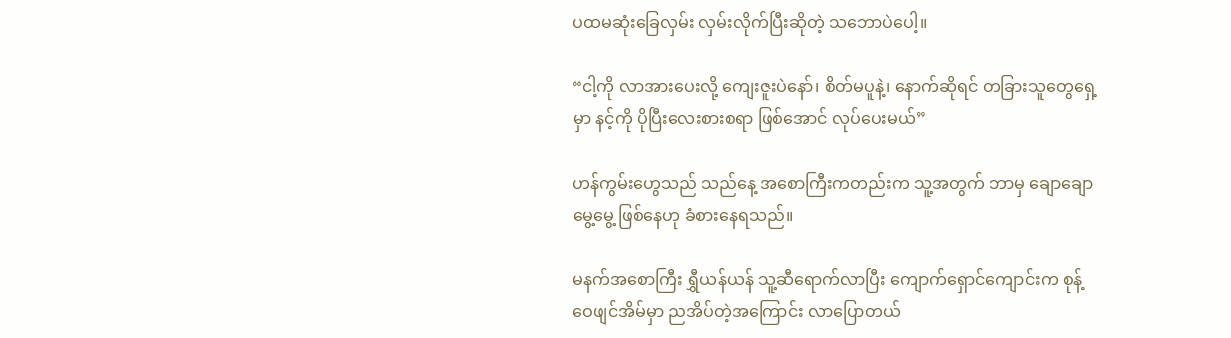ပထမဆုံးခြေလှမ်း လှမ်းလိုက်ပြီးဆိုတဲ့ သဘောပဲပေါ့။

“ငါ့ကို လာအားပေးလို့ ကျေးဇူးပဲနော်၊ စိတ်မပူနဲ့၊ နောက်ဆိုရင် တခြားသူတွေရှေ့မှာ နင့်ကို ပိုပြီးလေးစားစရာ ဖြစ်အောင် လုပ်ပေးမယ်”

ဟန်ကွမ်းဟွေသည် သည်နေ့ အစောကြီးကတည်းက သူ့အတွက် ဘာမှ ချောချောမွေ့မွေ့ ဖြစ်နေဟု ခံစားနေရသည်။

မနက်အစောကြီး ရွှီယန်ယန် သူ့ဆီရောက်လာပြီး ကျောက်ရှောင်ကျောင်းက စုန့်ဝေဖျင်အိမ်မှာ ညအိပ်တဲ့အကြောင်း လာပြောတယ်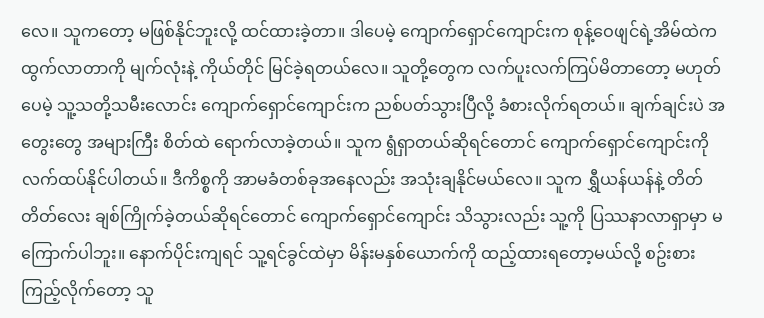လေ။ သူကတော့ မဖြစ်နိုင်ဘူးလို့ ထင်ထားခဲ့တာ။ ဒါပေမဲ့ ကျောက်ရှောင်ကျောင်းက စုန့်ဝေဖျင်ရဲ့အိမ်ထဲက ထွက်လာတာကို မျက်လုံးနဲ့ ကိုယ်တိုင် မြင်ခဲ့ရတယ်လေ။ သူတို့တွေက လက်ပူးလက်ကြပ်မိတာတော့ မဟုတ်ပေမဲ့ သူ့သတို့သမီးလောင်း ကျောက်ရှောင်ကျောင်းက ညစ်ပတ်သွားပြီလို့ ခံစားလိုက်ရတယ်။ ချက်ချင်းပဲ အတွေးတွေ အများကြီး စိတ်ထဲ ရောက်လာခဲ့တယ်။ သူက ရွံရှာတယ်ဆိုရင်တောင် ကျောက်ရှောင်ကျောင်းကို လက်ထပ်နိုင်ပါတယ်။ ဒီကိစ္စကို အာမခံတစ်ခုအနေလည်း အသုံးချနိုင်မယ်လေ။ သူက ရွှီယန်ယန်နဲ့ တိတ်တိတ်လေး ချစ်ကြိုက်ခဲ့တယ်ဆိုရင်တောင် ကျောက်ရှောင်ကျောင်း သိသွားလည်း သူ့ကို ပြဿနာလာရှာမှာ မကြောက်ပါဘူး။ နောက်ပိုင်းကျရင် သူ့ရင်ခွင်ထဲမှာ မိန်းမနှစ်ယောက်ကို ထည့်ထားရတော့မယ်လို့ စဥ်းစားကြည့်လိုက်တော့ သူ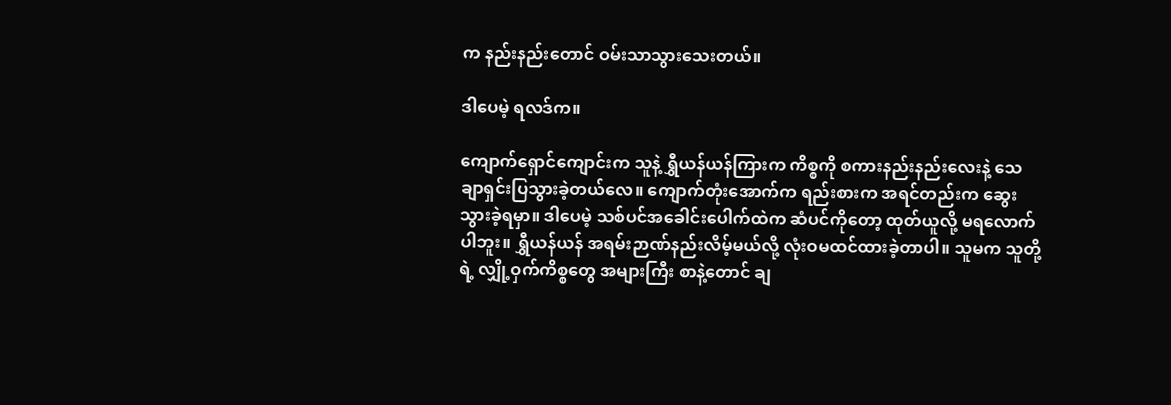က နည်းနည်းတောင် ဝမ်းသာသွားသေးတယ်။

ဒါပေမဲ့ ရလဒ်က။

ကျောက်ရှောင်ကျောင်းက သူနဲ့ ရွှီယန်ယန်ကြားက ကိစ္စကို စကားနည်းနည်းလေးနဲ့ သေချာရှင်းပြသွားခဲ့တယ်လေ။ ကျောက်တုံးအောက်က ရည်းစားက အရင်တည်းက ဆွေးသွားခဲ့ရမှာ။ ဒါပေမဲ့ သစ်ပင်အခေါင်းပေါက်ထဲက ဆံပင်ကိုတော့ ထုတ်ယူလို့ မရလောက်ပါဘူး။ ရွှီယန်ယန် အရမ်းဉာဏ်နည်းလိမ့်မယ်လို့ လုံးဝမထင်ထားခဲ့တာပါ။ သူမက သူတို့ရဲ့ လျှို့ဝှက်ကိစ္စတွေ အများကြီး စာနဲ့တောင် ချ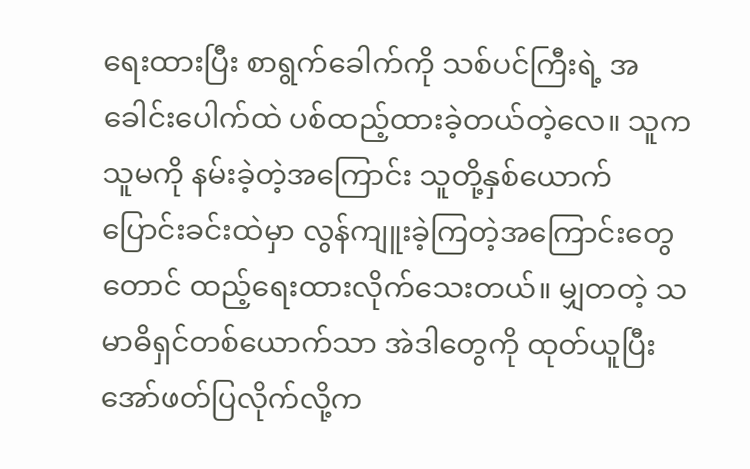ရေးထားပြီး စာရွက်ခေါက်ကို သစ်ပင်ကြီးရဲ့ အခေါင်းပေါက်ထဲ ပစ်ထည့်ထားခဲ့တယ်တဲ့လေ။ သူက သူမကို နမ်းခဲ့တဲ့အကြောင်း သူတို့နှစ်ယောက် ပြောင်းခင်းထဲမှာ လွန်ကျူးခဲ့ကြတဲ့အကြောင်းတွေတောင် ထည့်ရေးထားလိုက်သေးတယ်။ မျှတတဲ့ သမာဓိရှင်တစ်ယောက်သာ အဲဒါတွေကို ထုတ်ယူပြီး အော်ဖတ်ပြလိုက်လို့က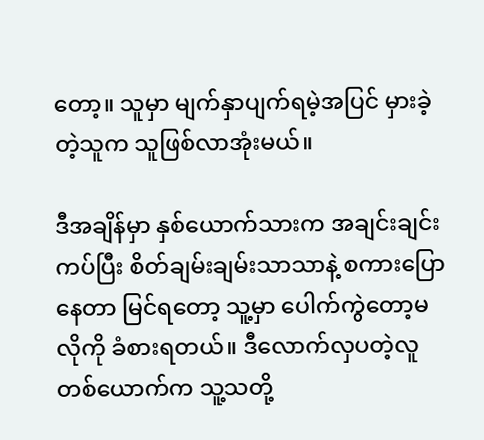တော့။ သူမှာ မျက်နှာပျက်ရမဲ့အပြင် မှားခဲ့တဲ့သူက သူဖြစ်လာအုံးမယ်။

ဒီအချိန်မှာ နှစ်ယောက်သားက အချင်းချင်းကပ်ပြီး စိတ်ချမ်းချမ်းသာသာနဲ့ စကားပြောနေတာ မြင်ရတော့ သူ့မှာ ပေါက်ကွဲတော့မလိုကို ခံစားရတယ်။ ဒီလောက်လှပတဲ့လူတစ်ယောက်က သူ့သတို့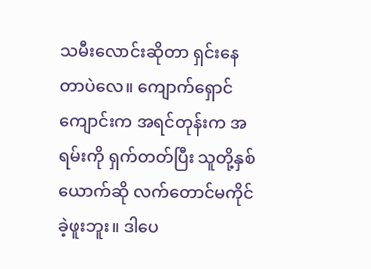သမီးလောင်းဆိုတာ ရှင်းနေတာပဲလေ။ ကျောက်ရှောင်ကျောင်းက အရင်တုန်းက အရမ်းကို ရှက်တတ်ပြီး သူတို့နှစ်ယောက်ဆို လက်တောင်မကိုင်ခဲ့ဖူးဘူး။ ဒါပေ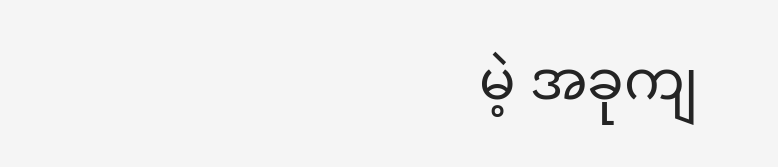မဲ့ အခုကျ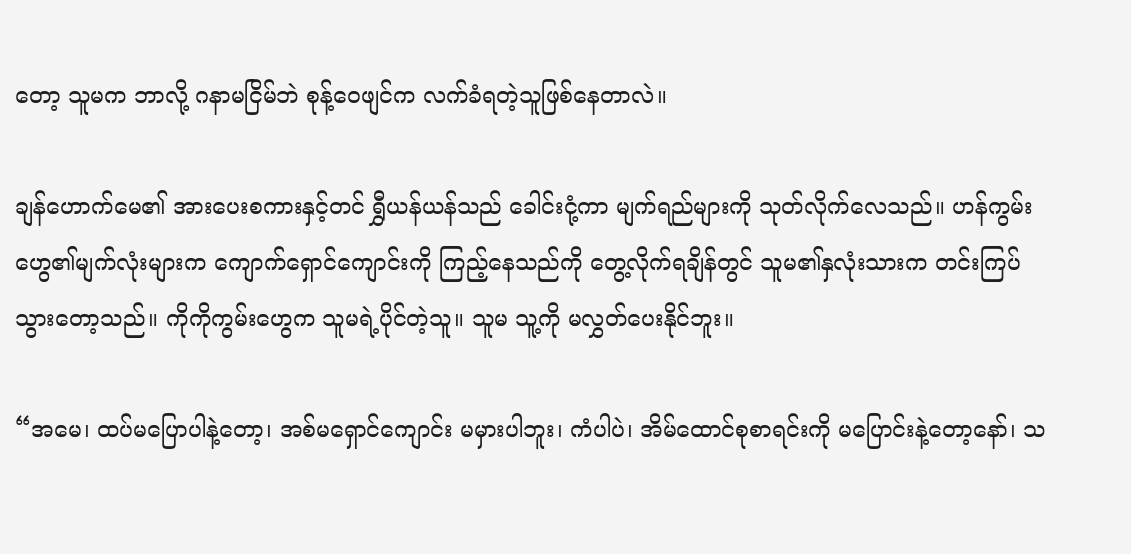တော့ သူမက ဘာလို့ ဂနာမငြိမ်ဘဲ စုန့်ဝေဖျင်က လက်ခံရတဲ့သူဖြစ်နေတာလဲ။

ချန်ဟောက်မေ၏ အားပေးစကားနှင့်တင် ရွှီယန်ယန်သည် ခေါင်းငုံ့ကာ မျက်ရည်များကို သုတ်လိုက်လေသည်။ ဟန်ကွမ်းဟွေ၏မျက်လုံးများက ကျောက်ရှောင်ကျောင်းကို ကြည့်နေသည်ကို တွေ့လိုက်ရချိန်တွင် သူမ၏နှလုံးသားက တင်းကြပ်သွားတော့သည်။ ကိုကိုကွမ်းဟွေက သူမရဲ့ပိုင်တဲ့သူ။ သူမ သူ့ကို မလွှတ်ပေးနိုင်ဘူး။

“အမေ၊ ထပ်မပြောပါနဲ့တော့၊ အစ်မရှောင်ကျောင်း မမှားပါဘူး၊ ကံပါပဲ၊ အိမ်ထောင်စုစာရင်းကို မပြောင်းနဲ့တော့နော်၊ သ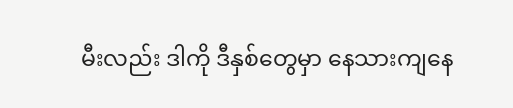မီးလည်း ဒါကို ဒီနှစ်တွေမှာ နေသားကျနေ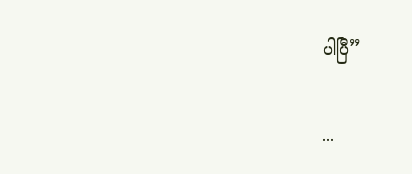ပါပြီ”

...